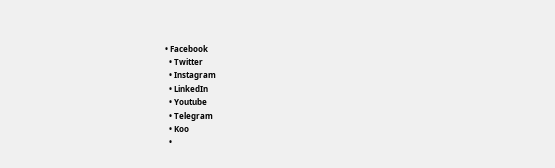• Facebook
  • Twitter
  • Instagram
  • LinkedIn
  • Youtube
  • Telegram
  • Koo
  •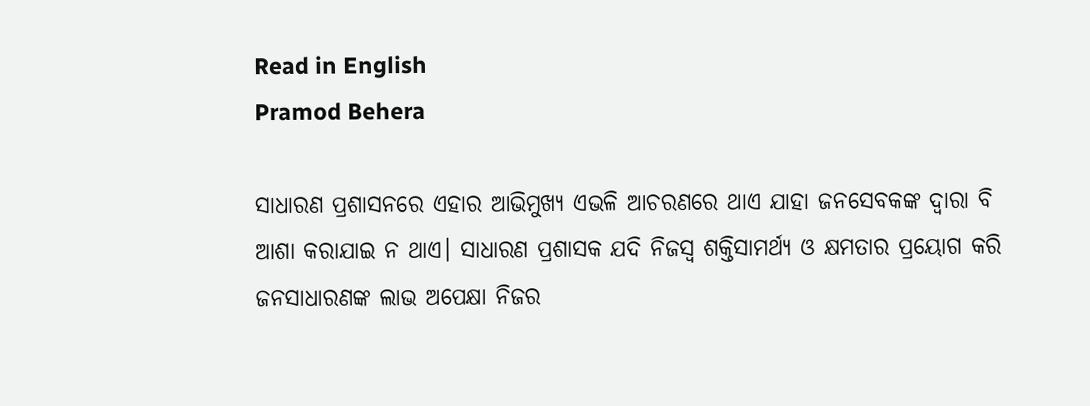Read in English
Pramod Behera

ସାଧାରଣ ପ୍ରଶାସନରେ ଏହାର ଆଭିମୁଖ୍ୟ ଏଭଳି ଆଚରଣରେ ଥାଏ ଯାହା ଜନସେବକଙ୍କ ଦ୍ୱାରା ବି ଆଶା କରାଯାଇ ନ ଥାଏ। ସାଧାରଣ ପ୍ରଶାସକ ଯଦି ନିଜସ୍ୱ ଶକ୍ତିସାମର୍ଥ୍ୟ ଓ କ୍ଷମତାର ପ୍ରୟୋଗ କରି ଜନସାଧାରଣଙ୍କ ଲାଭ ଅପେକ୍ଷା ନିଜର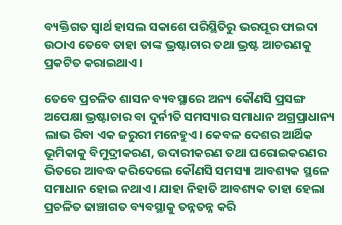ବ୍ୟକ୍ତିଗତ ସ୍ୱାର୍ଥ ହାସଲ ସକାଶେ ପରିସ୍ଥିତିରୁ ଭରପୂର ଫାଇଦା ଉଠାଏ ତେବେ ତାହା ତାଙ୍କ ଭ୍ରଷ୍ଟାଚାର ତଥା ଭ୍ରଷ୍ଟ ଆଚରଣକୁ ପ୍ରକଟିତ କରାଇଥାଏ।

ତେବେ ପ୍ରଚଳିତ ଶାସନ ବ୍ୟବସ୍ଥାରେ ଅନ୍ୟ କୌଣସି ପ୍ରସଙ୍ଗ ଅପେକ୍ଷା ଭ୍ରଷ୍ଟାଚାର ବା ଦୁର୍ନୀତି ସମସ୍ୟାର ସମାଧାନ ଅଗ୍ରପ୍ରାଧାନ୍ୟ ଲାଭ ରିବା ଏକ ଜରୁରୀ ମନେହୁଏ। କେବଳ ଦେଶର ଆର୍ଥିକ ଭୂମିକାକୁ ବିମୁଦ୍ରୀକରଣ, ଉଦାରୀକରଣ ତଥା ଘରୋଇକରଣର ଭିତରେ ଆବଦ୍ଧ କରିଦେଲେ କୌଣସି ସମସ୍ୟା ଆବଶ୍ୟକ ସ୍ଥଳେ ସମାଧାନ ହୋଇ ନଥାଏ। ଯାହା ନିହାତି ଆବଶ୍ୟକ ତାହା ହେଲା ପ୍ରଚଳିତ ଢାଞ୍ଚାଗତ ବ୍ୟବସ୍ଥାକୁ ତନ୍ନତନ୍ନ କରି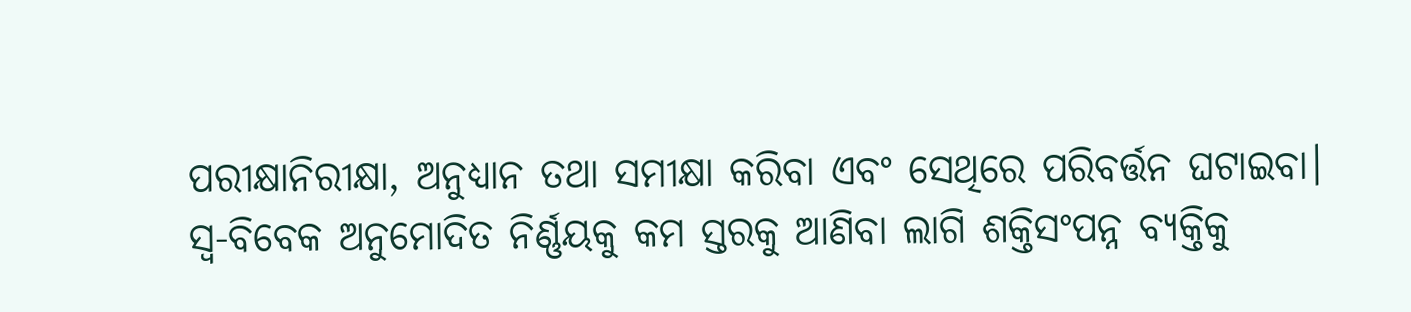ପରୀକ୍ଷାନିରୀକ୍ଷା, ଅନୁଧ୍ୟାନ ତଥା ସମୀକ୍ଷା କରିବା ଏବଂ ସେଥିରେ ପରିବର୍ତ୍ତନ ଘଟାଇବା। ସ୍ୱ-ବିବେକ ଅନୁମୋଦିତ ନିର୍ଣ୍ଣୟକୁ କମ ସ୍ତରକୁ ଆଣିବା ଲାଗି ଶକ୍ତିସଂପନ୍ନ ବ୍ୟକ୍ତିକୁ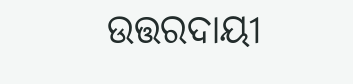ଉତ୍ତରଦାୟୀ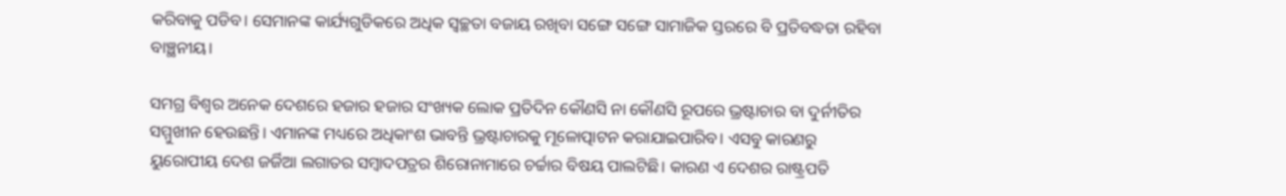କରିବାକୁ ପଡିବ। ସେମାନଙ୍କ କାର୍ଯ୍ୟଗୁଡିକରେ ଅଧିକ ସ୍ୱଚ୍ଛତା ବଜାୟ ରଖିବା ସଙ୍ଗେ ସଙ୍ଗେ ସାମାଜିକ ସ୍ତରରେ ବି ପ୍ରତିବଦ୍ଧତା ରହିବା ବାଞ୍ଛନୀୟ।

ସମଗ୍ର ବିଶ୍ୱର ଅନେକ ଦେଶରେ ହଜାର ହଜାର ସଂଖ୍ୟକ ଲୋକ ପ୍ରତିଦିନ କୌଣସି ନା କୌଣସି ରୂପରେ ଭ୍ରଷ୍ଟାଚାର ବା ଦୁର୍ନୀତିର ସମ୍ମୁଖୀନ ହେଉଛନ୍ତି। ଏମାନଙ୍କ ମଧ୍ୟରେ ଅଧିକାଂଶ ଭାବନ୍ତି ଭ୍ରଷ୍ଟାଚାରକୁ ମୂଳୋତ୍ପାଟନ କରାଯାଇପାରିବ। ଏସବୁ କାରଣରୁ ୟୁରୋପୀୟ ଦେଶ ଜର୍ଜିଆ ଲଗାତର ସମ୍ବାଦପତ୍ରର ଶିରୋନାମାରେ ଚର୍ଚ୍ଚାର ବିଷୟ ପାଲଟିଛି। କାରଣ ଏ ଦେଶର ରାଷ୍ଟ୍ରପତି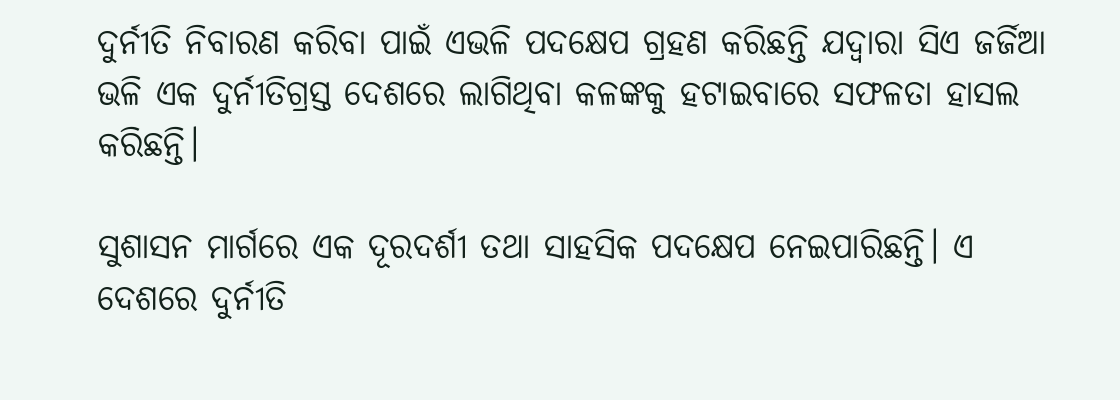ଦୁର୍ନୀତି ନିବାରଣ କରିବା ପାଇଁ ଏଭଳି ପଦକ୍ଷେପ ଗ୍ରହଣ କରିଛନ୍ତି ଯଦ୍ୱାରା ସିଏ ଜର୍ଜିଆ ଭଳି ଏକ ଦୁର୍ନୀତିଗ୍ରସ୍ତ ଦେଶରେ ଲାଗିଥିବା କଳଙ୍କକୁ ହଟାଇବାରେ ସଫଳତା ହାସଲ କରିଛନ୍ତି।

ସୁଶାସନ ମାର୍ଗରେ ଏକ ଦୂରଦର୍ଶୀ ତଥା ସାହସିକ ପଦକ୍ଷେପ ନେଇପାରିଛନ୍ତି। ଏ ଦେଶରେ ଦୁର୍ନୀତି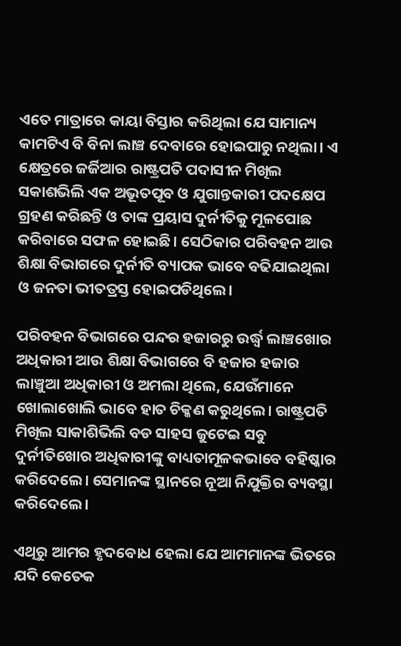ଏତେ ମାତ୍ରାରେ କାୟା ବିସ୍ତାର କରିଥିଲା ଯେ ସାମାନ୍ୟ କାମଟିଏ ବି ବିନା ଲାଞ୍ଚ ଦେବାରେ ହୋଇପାରୁ ନଥିଲା। ଏ କ୍ଷେତ୍ରରେ ଜର୍ଜିଆର ରାଷ୍ଟ୍ରପତି ପଦାସୀନ ମିଖିଲ ସକାଶଭିଲି ଏକ ଅଭୂତପୂବ ଓ ଯୁଗାନ୍ତକାରୀ ପଦକ୍ଷେପ ଗ୍ରହଣ କରିଛନ୍ତି ଓ ତାଙ୍କ ପ୍ରୟାସ ଦୁର୍ନୀତିକୁ ମୂଳପୋଛ କରିବାରେ ସଫଳ ହୋଇଛି। ସେଠିକାର ପରିବହନ ଆଉ ଶିକ୍ଷା ବିଭାଗରେ ଦୁର୍ନୀତି ବ୍ୟାପକ ଭାବେ ବଢିଯାଇଥିଲା ଓ ଜନତା ଭୀତତ୍ରସ୍ତ ହୋଇପଡିଥିଲେ।

ପରିବହନ ବିଭାଗରେ ପନ୍ଦର ହଜାରରୁ ଉର୍ଦ୍ଧ୍ୱ ଲାଞ୍ଚଖୋର ଅଧିକାରୀ ଆଉ ଶିକ୍ଷା ବିଭାଗରେ ବି ହଜାର ହଜାର ଲାଞ୍ଚୁଆ ଅଧିକାରୀ ଓ ଅମଲା ଥିଲେ, ଯେଉଁମାନେ ଖୋଲାଖୋଲି ଭାବେ ହାତ ଚିକ୍କଣ କରୁଥିଲେ। ରାଷ୍ଟ୍ରପତି ମିଖିଲ ସାକାଶିଭିଲି ବଡ ସାହସ ଜୁଟେଇ ସବୁ ଦୁର୍ନୀତିଖୋର ଅଧିକାରୀଙ୍କୁ ବାଧ୍ୟତାମୂଳକଭାବେ ବହିଷ୍କାର କରିଦେଲେ। ସେମାନଙ୍କ ସ୍ଥାନରେ ନୂଆ ନିଯୁକ୍ତିର ବ୍ୟବସ୍ଥା କରିଦେଲେ।

ଏଥିରୁ ଆମର ହୃଦବୋଧ ହେଲା ଯେ ଆମମାନଙ୍କ ଭିତରେ ଯଦି କେତେକ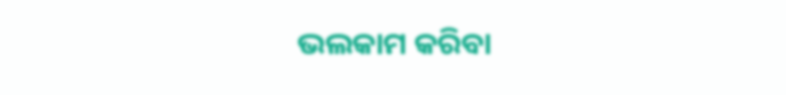ଭଲକାମ କରିବା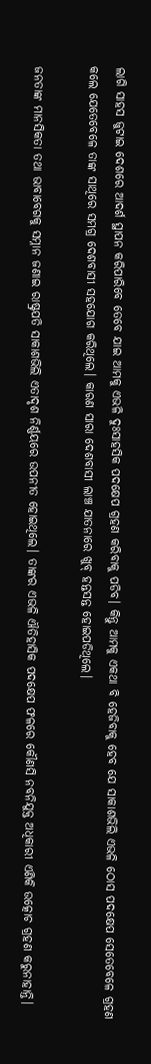ଲାଗି ସାହସ ଜୁଟାଇ ଦେଶରେ ଆଦର୍ଶ ସ୍ଥାପନ କରିପାରିବେ ତେବେ ଯାଇ ଆମକୁ ଏଭଳି ଦୁଃସାହସିକ ପଦକ୍ଷେପ ଗ୍ରହଣ କରିବାକୁ ପଡିବ। କିନ୍ତୁ ଆମକୁ ଏକଥା ବି ହେଜିବାକୁ ହେବ ଯେ ସାକାଶଭିଲି ଏଭଳି ଠୋସ ପଦକ୍ଷେପ ସେତେବେଳେ ଗ୍ରହଣ କଲେ ଯେତେବେଳେ ତାଙ୍କ ସାଥିରେ ସମଗ୍ର ଦେଶବାସୀ ସହଯୋଗ କରିଥିଲେ। କାରଣ ସାରା ଦେଶବାସୀ ଲାଞ୍ଚ ଯାତନାରେ ଖୁବ୍ ହନ୍ତସନ୍ତ ହୋଇପଡିଥିଲେ।

ଜନତାଙ୍କ ମାନସିକତା ତଥା ଭାବାବେଗକୁ ସମ୍ନାନ ଜଣାଇ ରାଷ୍ଟ୍ରପତି ସାକାଶଭିଲି ଏତାଦୃଶ ନିର୍ଣ୍ଣୟରେ ଉପନୀତ ହୋଇଥିଲେ। ତାଙ୍କର ଏଭଳି ଐତିହାସିକ ପଦକ୍ଷେପ ଫଳରେ କୌଣସି ନବନିଯୁକ୍ତ ଅଧିକାରୀ ଏଣିକି ଉତ୍କୋଚ ଗ୍ରହଣ କରୁନାହାନ୍ତି।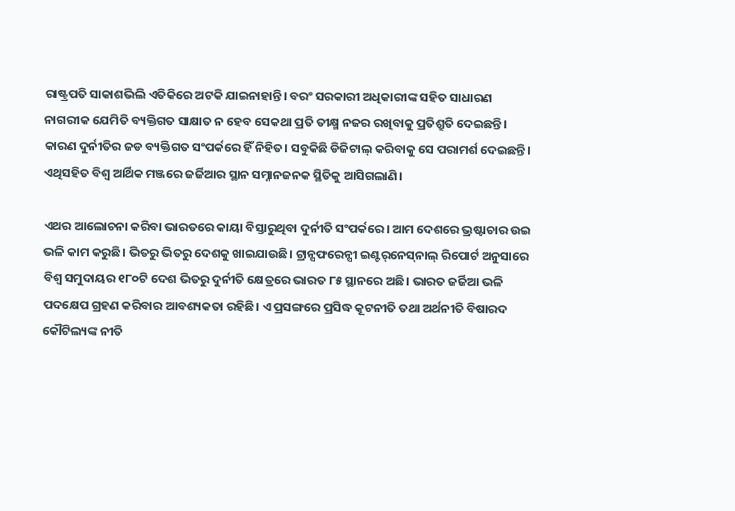ରାଷ୍ଟ୍ରପତି ସାକାଶଭିଲି ଏତିକିରେ ଅଟକି ଯାଇନାହାନ୍ତି। ବରଂ ସରକାରୀ ଅଧିକାରୀଙ୍କ ସହିତ ସାଧାରଣ ନାଗରୀକ ଯେମିତି ବ୍ୟକ୍ତିଗତ ସାକ୍ଷାତ ନ ହେବ ସେକଥା ପ୍ରତି ତୀକ୍ଷ୍ମ ନଜର ରଖିବାକୁ ପ୍ରତିଶ୍ରୁତି ଦେଇଛନ୍ତି। କାରଣ ଦୁର୍ନୀତିର ଜଡ ବ୍ୟକ୍ତିଗତ ସଂପର୍କରେ ହିଁ ନିହିତ। ସବୁକିଛି ଡିଜିଟାଲ୍‌ କରିବାକୁ ସେ ପରାମର୍ଶ ଦେଇଛନ୍ତି। ଏଥିସହିତ ବିଶ୍ୱ ଆର୍ଥିକ ମଞ୍ଜରେ ଜର୍ଜିଆର ସ୍ଥାନ ସମ୍ନାନଜନକ ସ୍ଥିତିକୁ ଆସିଗଲାଣି।

ଏଥର ଆଲୋଚନା କରିବା ଭାରତରେ କାୟା ବିସ୍ତାରୁଥିବା ଦୁର୍ନୀତି ସଂପର୍କରେ। ଆମ ଦେଶରେ ଭ୍ରଷ୍ଟାଚାର ଉଇ ଭଳି କାମ କରୁଛି। ଭିତରୁ ଭିତରୁ ଦେଶକୁ ଖାଇଯାଉଛି। ଟ୍ରାନ୍ସଫରେନ୍ସୀ ଇଣ୍ଟର୍‌ନେସ୍‌ନାଲ୍‌ ରିପୋର୍ଟ ଅନୁସାରେ ବିଶ୍ୱ ସମୁଦାୟର ୧୮୦ଟି ଦେଶ ଭିତରୁ ଦୁର୍ନୀତି କ୍ଷେତ୍ରରେ ଭାରତ ୮୫ ସ୍ଥାନରେ ଅଛି। ଭାରତ ଜର୍ଜିଆ ଭଳି ପଦକ୍ଷେପ ଗ୍ରହଣ କରିବାର ଆବଶ୍ୟକତା ରହିଛି। ଏ ପ୍ରସଙ୍ଗରେ ପ୍ରସିଦ୍ଧ କୂଟନୀତି ତଥା ଅର୍ଥନୀତି ବିଷାରଦ କୌଟିଲ୍ୟଙ୍କ ନୀତି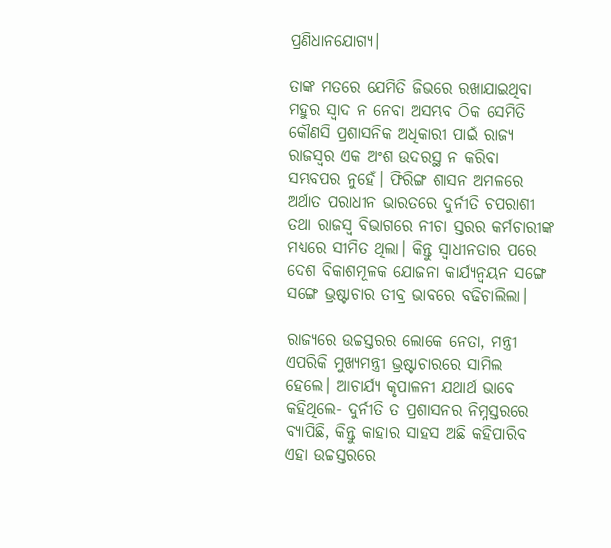ପ୍ରଣିଧାନଯୋଗ୍ୟ।

ତାଙ୍କ ମତରେ ଯେମିତି ଜିଭରେ ରଖାଯାଇଥିବା ମହୁର ସ୍ୱାଦ ନ ନେବା ଅସମ୍ଭବ ଠିକ ସେମିତି କୌଣସି ପ୍ରଶାସନିକ ଅଧିକାରୀ ପାଇଁ ରାଜ୍ୟ ରାଜସ୍ୱର ଏକ ଅଂଶ ଉଦରସ୍ଥ ନ କରିବା ସମ୍ଭବପର ନୁହେଁ। ଫିରିଙ୍ଗ ଶାସନ ଅମଳରେ ଅର୍ଥାତ ପରାଧୀନ ଭାରତରେ ଦୁର୍ନୀତି ଚପରାଶୀ ତଥା ରାଜସ୍ୱ ବିଭାଗରେ ନୀଚା ସ୍ତରର କର୍ମଚାରୀଙ୍କ ମଧ୍ୟରେ ସୀମିତ ଥିଲା। କିନ୍ତୁ ସ୍ୱାଧୀନତାର ପରେ ଦେଶ ବିକାଶମୂଳକ ଯୋଜନା କାର୍ଯ୍ୟନ୍ୱୟନ ସଙ୍ଗେ ସଙ୍ଗେ ଭ୍ରଷ୍ଟାଚାର ତୀବ୍ର ଭାବରେ ବଢିଚାଲିଲା।

ରାଜ୍ୟରେ ଉଚ୍ଚସ୍ତରର ଲୋକେ ନେତା, ମନ୍ତ୍ରୀ ଏପରିକି ମୁଖ୍ୟମନ୍ତ୍ରୀ ଭ୍ରଷ୍ଟାଚାରରେ ସାମିଲ ହେଲେ। ଆଚାର୍ଯ୍ୟ କୃପାଳନୀ ଯଥାର୍ଥ ଭାବେ କହିଥିଲେ- ଦୁର୍ନୀତି ତ ପ୍ରଶାସନର ନିମ୍ନସ୍ତରରେ ବ୍ୟାପିଛି, କିନ୍ତୁ କାହାର ସାହସ ଅଛି କହିପାରିବ ଏହା ଉଚ୍ଚସ୍ତରରେ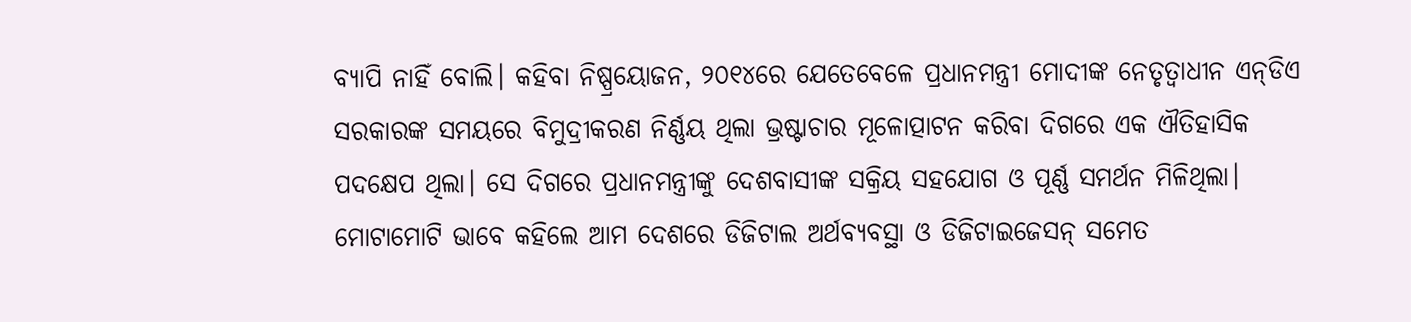ବ୍ୟାପି ନାହିଁ ବୋଲି। କହିବା ନିଷ୍ପ୍ରୟୋଜନ, ୨୦୧୪ରେ ଯେତେବେଳେ ପ୍ରଧାନମନ୍ତ୍ରୀ ମୋଦୀଙ୍କ ନେତୃତ୍ୱାଧୀନ ଏନ୍‌ଡିଏ ସରକାରଙ୍କ ସମୟରେ ବିମୁଦ୍ରୀକରଣ ନିର୍ଣ୍ଣୟ ଥିଲା ଭ୍ରଷ୍ଟାଚାର ମୂଳୋତ୍ପାଟନ କରିବା ଦିଗରେ ଏକ ଐତିହାସିକ ପଦକ୍ଷେପ ଥିଲା। ସେ ଦିଗରେ ପ୍ରଧାନମନ୍ତ୍ରୀଙ୍କୁ ଦେଶବାସୀଙ୍କ ସକ୍ରିୟ ସହଯୋଗ ଓ ପୂର୍ଣ୍ଣ ସମର୍ଥନ ମିଳିଥିଲା। ମୋଟାମୋଟି ଭାବେ କହିଲେ ଆମ ଦେଶରେ ଡିଜିଟାଲ ଅର୍ଥବ୍ୟବସ୍ଥା ଓ ଡିଜିଟାଇଜେସନ୍‌ ସମେତ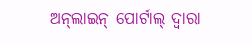ଅନ୍‌ଲାଇନ୍‌ ପୋର୍ଟାଲ୍‌ ଦ୍ୱାରା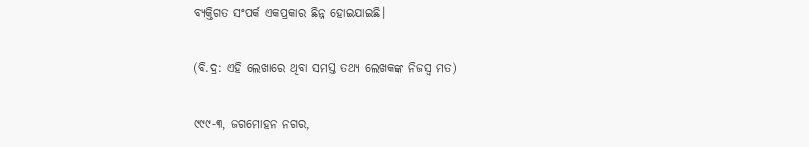ବ୍ୟକ୍ତିଗତ ସଂପର୍କ ଏକପ୍ରକାର ଛିନ୍ନ ହୋଇଯାଇଛି।

(ବି.ଦ୍ର: ଏହି ଲେଖାରେ ଥିବା ସମସ୍ତ ତଥ୍ୟ ଲେଖକଙ୍କ ନିଜସ୍ୱ ମତ)

୯୯୯-୩, ଜଗମୋହନ ନଗର,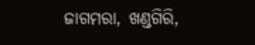ଜାଗମରା, ଖଣ୍ଡଗିରି,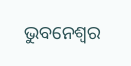ଭୁବନେଶ୍ୱର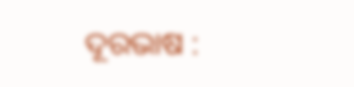ଦୂରଭାଷ :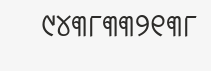୯୪୩୮୩୩୨୧୩୮